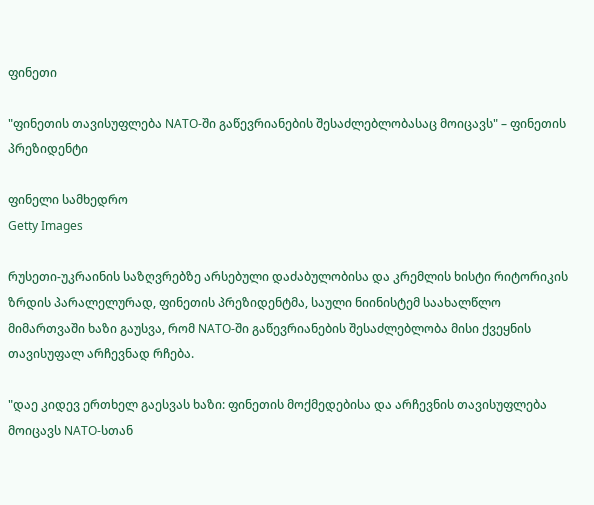ფინეთი

"ფინეთის თავისუფლება NATO-ში გაწევრიანების შესაძლებლობასაც მოიცავს" – ფინეთის პრეზიდენტი

ფინელი სამხედრო
Getty Images

რუსეთი-უკრაინის საზღვრებზე არსებული დაძაბულობისა და კრემლის ხისტი რიტორიკის ზრდის პარალელურად, ფინეთის პრეზიდენტმა, საული ნიინისტემ საახალწლო მიმართვაში ხაზი გაუსვა, რომ NATO-ში გაწევრიანების შესაძლებლობა მისი ქვეყნის თავისუფალ არჩევნად რჩება.

"დაე კიდევ ერთხელ გაესვას ხაზი: ფინეთის მოქმედებისა და არჩევნის თავისუფლება მოიცავს NATO-სთან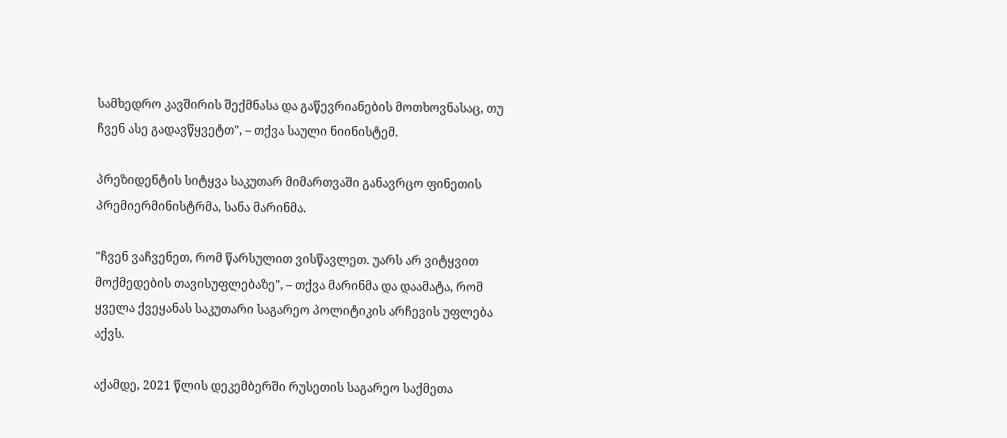სამხედრო კავშირის შექმნასა და გაწევრიანების მოთხოვნასაც, თუ ჩვენ ასე გადავწყვეტთ", – თქვა საული ნიინისტემ.

პრეზიდენტის სიტყვა საკუთარ მიმართვაში განავრცო ფინეთის პრემიერმინისტრმა, სანა მარინმა.

"ჩვენ ვაჩვენეთ, რომ წარსულით ვისწავლეთ. უარს არ ვიტყვით მოქმედების თავისუფლებაზე", – თქვა მარინმა და დაამატა, რომ ყველა ქვეყანას საკუთარი საგარეო პოლიტიკის არჩევის უფლება აქვს.

აქამდე, 2021 წლის დეკემბერში რუსეთის საგარეო საქმეთა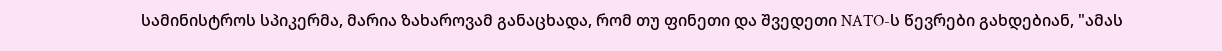სამინისტროს სპიკერმა, მარია ზახაროვამ განაცხადა, რომ თუ ფინეთი და შვედეთი NATO-ს წევრები გახდებიან, "ამას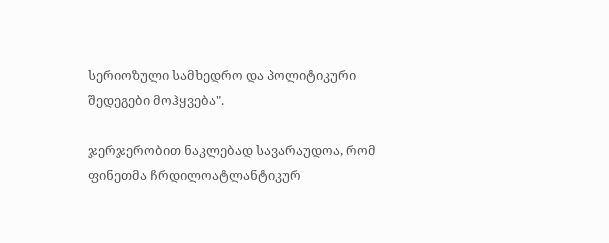სერიოზული სამხედრო და პოლიტიკური შედეგები მოჰყვება".

ჯერჯერობით ნაკლებად სავარაუდოა, რომ ფინეთმა ჩრდილოატლანტიკურ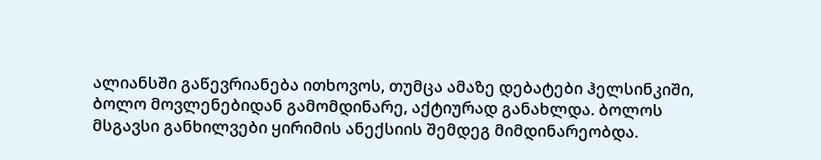ალიანსში გაწევრიანება ითხოვოს, თუმცა ამაზე დებატები ჰელსინკიში, ბოლო მოვლენებიდან გამომდინარე, აქტიურად განახლდა. ბოლოს მსგავსი განხილვები ყირიმის ანექსიის შემდეგ მიმდინარეობდა.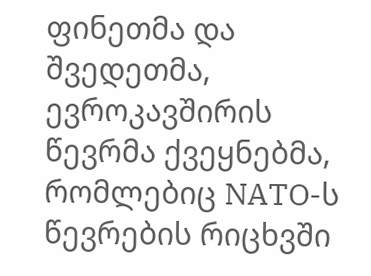ფინეთმა და შვედეთმა, ევროკავშირის წევრმა ქვეყნებმა, რომლებიც NATO-ს წევრების რიცხვში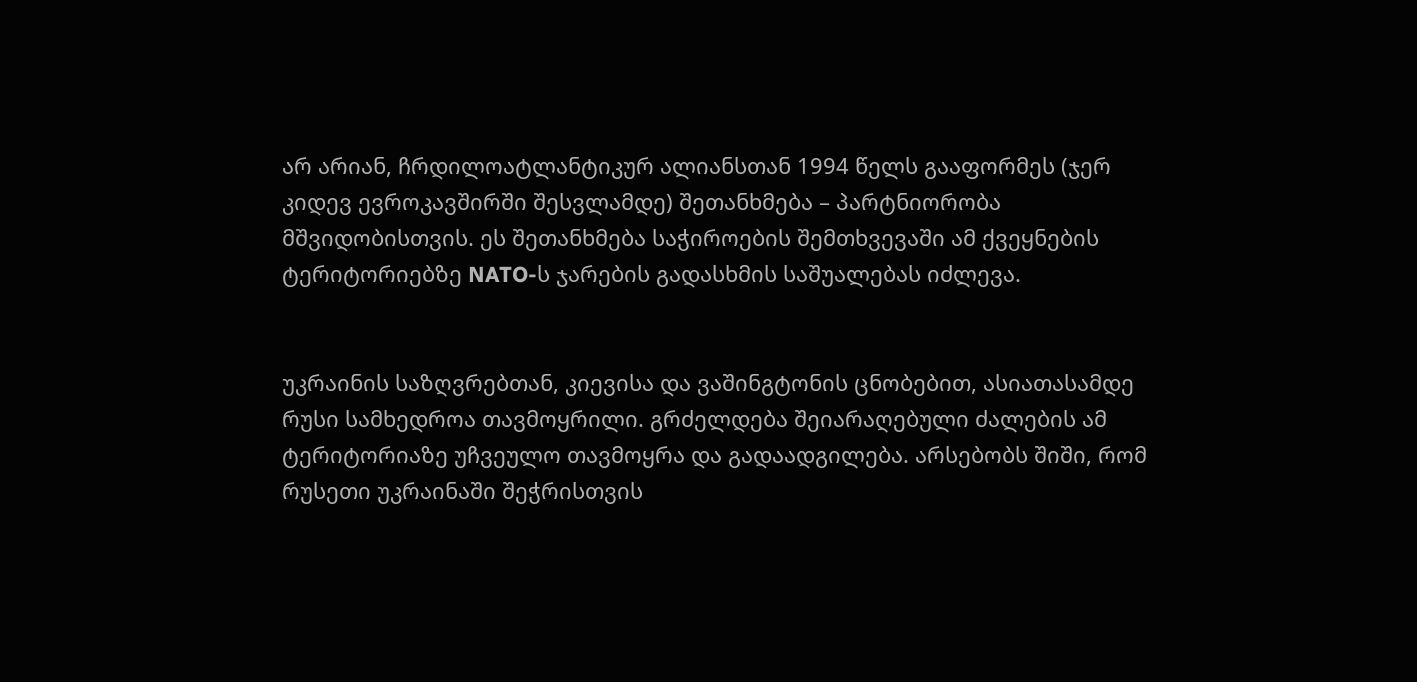არ არიან, ჩრდილოატლანტიკურ ალიანსთან 1994 წელს გააფორმეს (ჯერ კიდევ ევროკავშირში შესვლამდე) შეთანხმება – პარტნიორობა მშვიდობისთვის. ეს შეთანხმება საჭიროების შემთხვევაში ამ ქვეყნების ტერიტორიებზე NATO-ს ჯარების გადასხმის საშუალებას იძლევა.


უკრაინის საზღვრებთან, კიევისა და ვაშინგტონის ცნობებით, ასიათასამდე რუსი სამხედროა თავმოყრილი. გრძელდება შეიარაღებული ძალების ამ ტერიტორიაზე უჩვეულო თავმოყრა და გადაადგილება. არსებობს შიში, რომ რუსეთი უკრაინაში შეჭრისთვის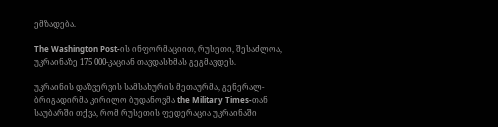ემზადება.

The Washington Post-ის ინფორმაციით, რუსეთი, შესაძლოა, უკრაინაზე 175 000-კაციან თავდასხმას გეგმავდეს.

უკრაინის დაზვერვის სამსახურის მეთაურმა, გენერალ-ბრიგადირმა კირილო ბუდანოვმა the Military Times-თან საუბარში თქვა, რომ რუსეთის ფედერაცია უკრაინაში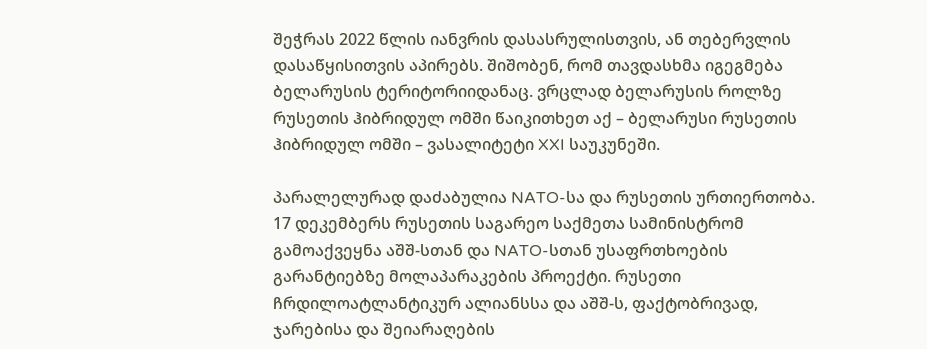შეჭრას 2022 წლის იანვრის დასასრულისთვის, ან თებერვლის დასაწყისითვის აპირებს. შიშობენ, რომ თავდასხმა იგეგმება ბელარუსის ტერიტორიიდანაც. ვრცლად ბელარუსის როლზე რუსეთის ჰიბრიდულ ომში წაიკითხეთ აქ – ბელარუსი რუსეთის ჰიბრიდულ ომში – ვასალიტეტი XXI საუკუნეში.

პარალელურად დაძაბულია NATO-სა და რუსეთის ურთიერთობა. 17 დეკემბერს რუსეთის საგარეო საქმეთა სამინისტრომ გამოაქვეყნა აშშ-სთან და NATO-სთან უსაფრთხოების გარანტიებზე მოლაპარაკების პროექტი. რუსეთი ჩრდილოატლანტიკურ ალიანსსა და აშშ-ს, ფაქტობრივად, ჯარებისა და შეიარაღების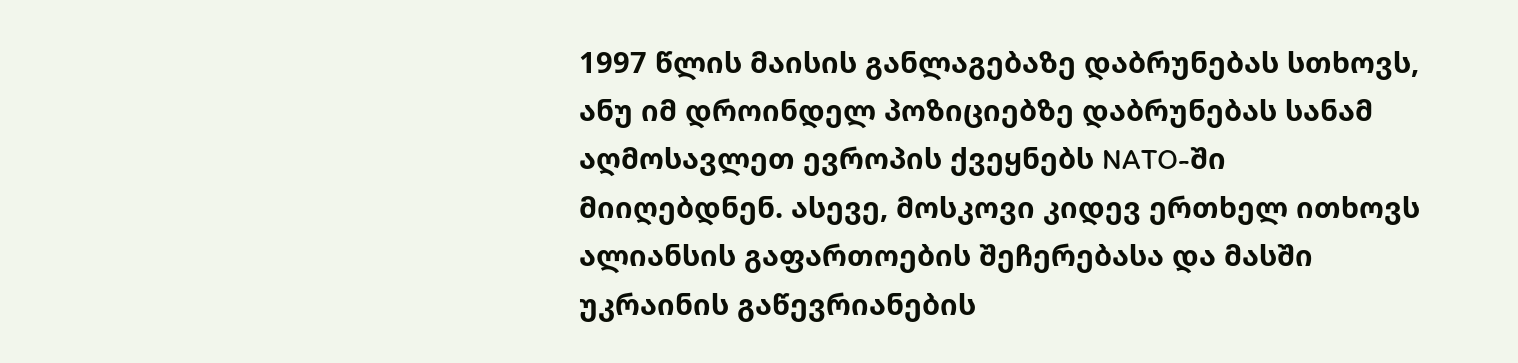1997 წლის მაისის განლაგებაზე დაბრუნებას სთხოვს, ანუ იმ დროინდელ პოზიციებზე დაბრუნებას სანამ აღმოსავლეთ ევროპის ქვეყნებს NATO-ში მიიღებდნენ. ასევე, მოსკოვი კიდევ ერთხელ ითხოვს ალიანსის გაფართოების შეჩერებასა და მასში უკრაინის გაწევრიანების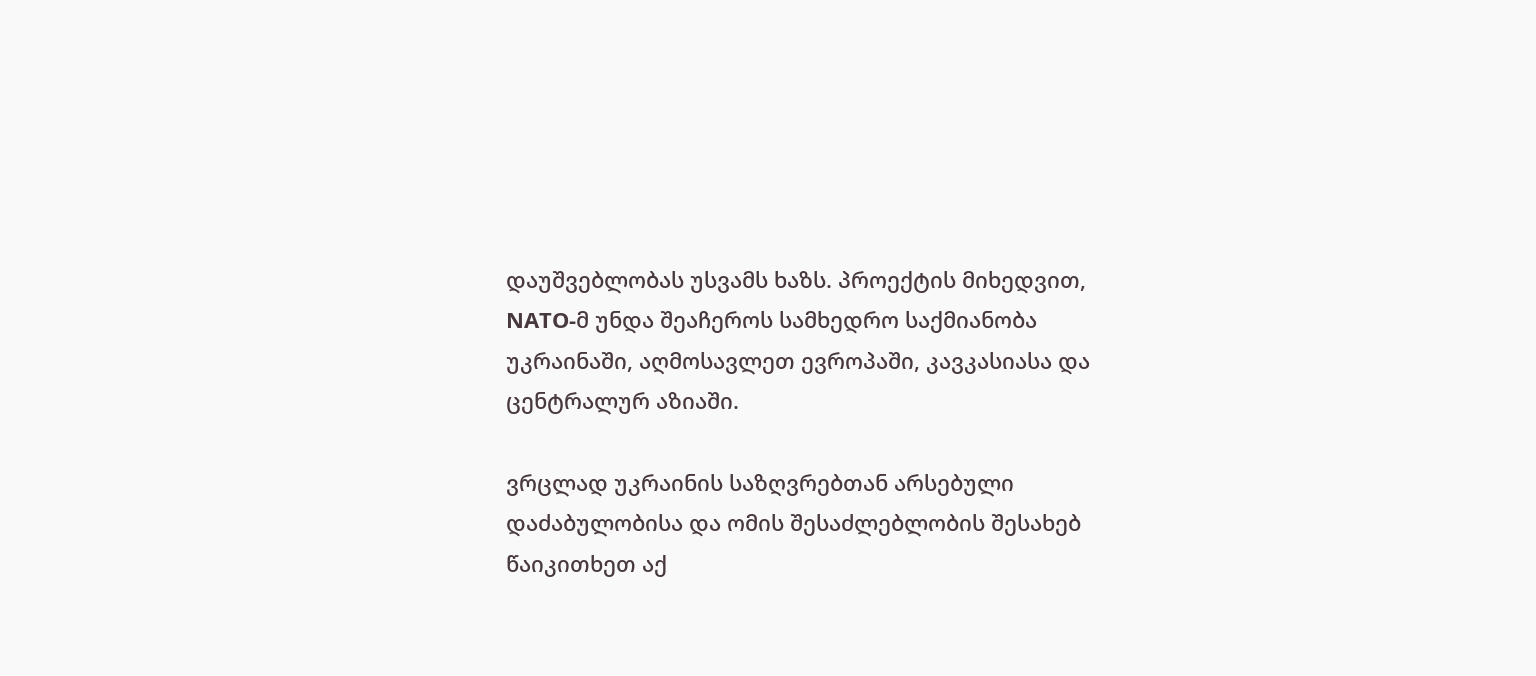დაუშვებლობას უსვამს ხაზს. პროექტის მიხედვით, NATO-მ უნდა შეაჩეროს სამხედრო საქმიანობა უკრაინაში, აღმოსავლეთ ევროპაში, კავკასიასა და ცენტრალურ აზიაში.

ვრცლად უკრაინის საზღვრებთან არსებული დაძაბულობისა და ომის შესაძლებლობის შესახებ წაიკითხეთ აქ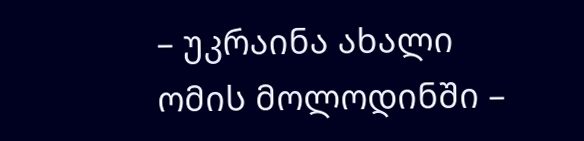– უკრაინა ახალი ომის მოლოდინში –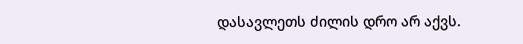დასავლეთს ძილის დრო არ აქვს.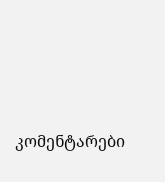კომენტარები